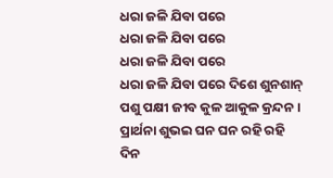ଧରା ଜଳି ଯିବା ପରେ
ଧରା ଜଳି ଯିବା ପରେ
ଧରା ଜଳି ଯିବା ପରେ
ଧରା ଜଳି ଯିବା ପରେ ଦିଶେ ଶୁନଶାନ୍
ପଶୁ ପକ୍ଷୀ ଜୀବ କୁଳ ଆକୁଳ କ୍ରନ୍ଦନ ।
ପ୍ରାର୍ଥନା ଶୁଭଇ ଘନ ଘନ ରହି ରହି
ଦିନ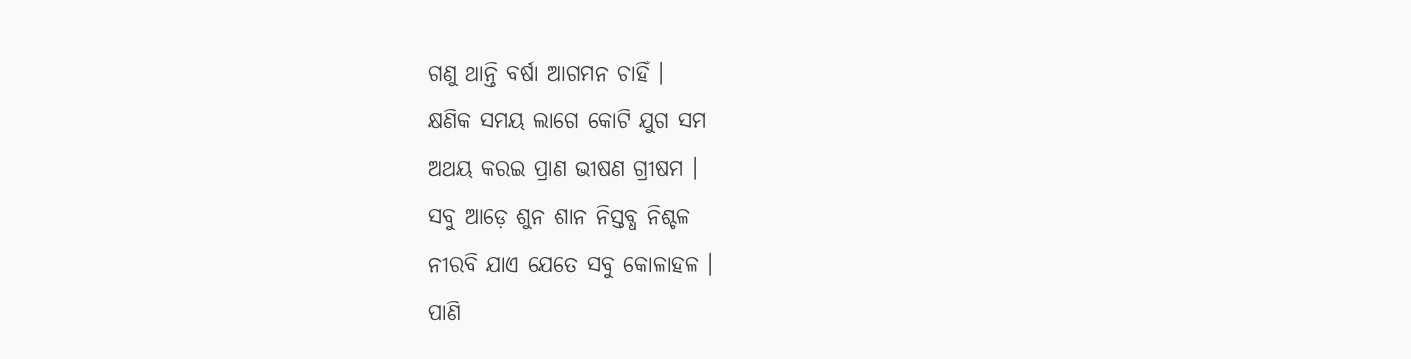ଗଣୁ ଥାନ୍ତି ବର୍ଷା ଆଗମନ ଚାହିଁ ।
କ୍ଷଣିକ ସମୟ ଲାଗେ କୋଟି ଯୁଗ ସମ
ଅଥୟ କରଇ ପ୍ରାଣ ଭୀଷଣ ଗ୍ରୀଷମ ।
ସବୁ ଆଡ଼େ ଶୁନ ଶାନ ନିସ୍ତବ୍ଧ ନିଶ୍ଚଳ
ନୀରବି ଯାଏ ଯେତେ ସବୁ କୋଳାହଳ ।
ପାଣି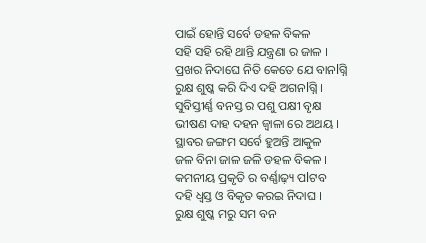ପାଇଁ ହୋନ୍ତି ସର୍ବେ ଡହଳ ବିକଳ
ସହି ସହି ରହି ଥାନ୍ତି ଯନ୍ତ୍ରଣା ର ଜାଳ ।
ପ୍ରଖର ନିଦାଘେ ନିତି କେତେ ଯେ ବାନlଗ୍ନି
ରୁକ୍ଷ ଶୁଷ୍କ କରି ଦିଏ ଦହି ଅଗନlଗ୍ନି ।
ସୁବିସ୍ତୀର୍ଣ୍ଣ ବନସ୍ତ ର ପଶୁ ପକ୍ଷୀ ବୃକ୍ଷ
ଭୀଷଣ ଦାହ ଦହନ ଜ୍ଵାଳା ରେ ଅଥୟ ।
ସ୍ଥାବର ଜଙ୍ଗମ ସର୍ବେ ହୁଅନ୍ତି ଆକୁଳ
ଜଳ ବିନା ଜାଳ ଜଳି ଡହଳ ବିକଳ ।
କମନୀୟ ପ୍ରକୃତି ର ବର୍ଣ୍ଣାଢ଼୍ୟ ପlଟବ
ଦହି ଧ୍ବସ୍ତ ଓ ବିକୃତ କରଇ ନିଦାଘ ।
ରୁକ୍ଷ ଶୁଷ୍କ ମରୁ ସମ ବନ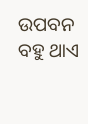ଉପବନ
ବହୁ ଥାଏ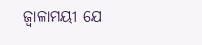ଜ୍ଵାଳାମୟୀ ଯେ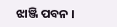ଝାଞ୍ଜି ପବନ ।